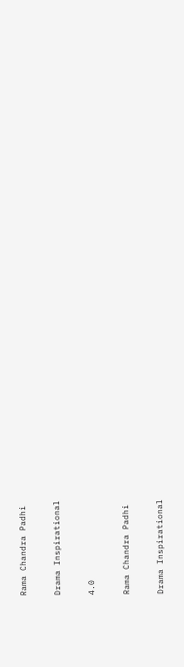Rama Chandra Padhi

Drama Inspirational

4.0

Rama Chandra Padhi

Drama Inspirational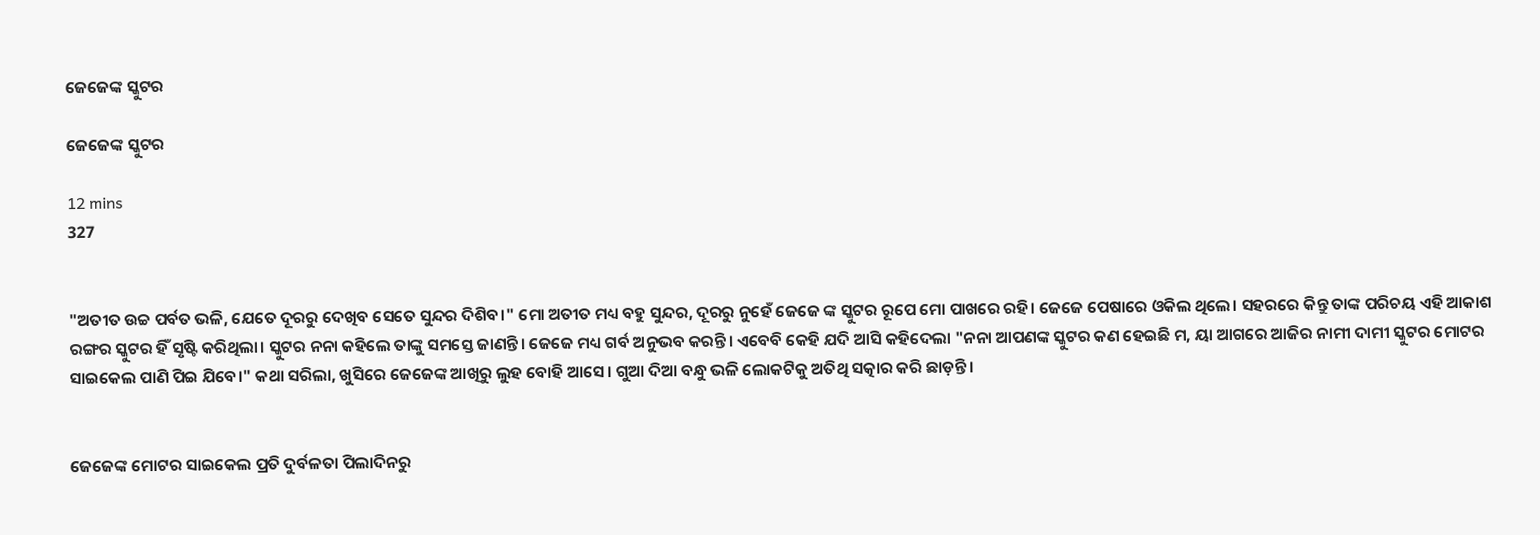ଜେଜେଙ୍କ ସ୍କୁଟର

ଜେଜେଙ୍କ ସ୍କୁଟର

12 mins
327


"ଅତୀତ ଉଚ୍ଚ ପର୍ବତ ଭଳି, ଯେତେ ଦୂରରୁ ଦେଖିବ ସେତେ ସୁନ୍ଦର ଦିଶିବ।" ମୋ ଅତୀତ ମଧ୍ୟ ବହୁ ସୁନ୍ଦର, ଦୂରରୁ ନୁହେଁ ଜେଜେ ଙ୍କ ସ୍କୁଟର ରୂପେ ମୋ ପାଖରେ ରହି। ଜେଜେ ପେଷାରେ ଓକିଲ ଥିଲେ। ସହରରେ କିନ୍ତୁ ତାଙ୍କ ପରିଚୟ ଏହି ଆକାଶ ରଙ୍ଗର ସ୍କୁଟର ହିଁ ସୃଷ୍ଟି କରିଥିଲା। ସ୍କୁଟର ନନା କହିଲେ ତାଙ୍କୁ ସମସ୍ତେ ଜାଣନ୍ତି। ଜେଜେ ମଧ୍ୟ ଗର୍ବ ଅନୁଭବ କରନ୍ତି। ଏବେବି କେହି ଯଦି ଆସି କହିଦେଲା "ନନା ଆପଣଙ୍କ ସ୍କୁଟର କଣ ହେଇଛି ମ, ୟା ଆଗରେ ଆଜିର ନାମୀ ଦାମୀ ସ୍କୁଟର ମୋଟର ସାଇକେଲ ପାଣି ପିଇ ଯିବେ।" କଥା ସରିଲା, ଖୁସିରେ ଜେଜେଙ୍କ ଆଖିରୁ ଲୁହ ବୋହି ଆସେ। ଗୁଆ ଦିଆ ବନ୍ଧୁ ଭଳି ଲୋକଟିକୁ ଅତିଥି ସତ୍କାର କରି ଛାଡ଼ନ୍ତି।


ଜେଜେଙ୍କ ମୋଟର ସାଇକେଲ ପ୍ରତି ଦୁର୍ବଳତା ପିଲାଦିନରୁ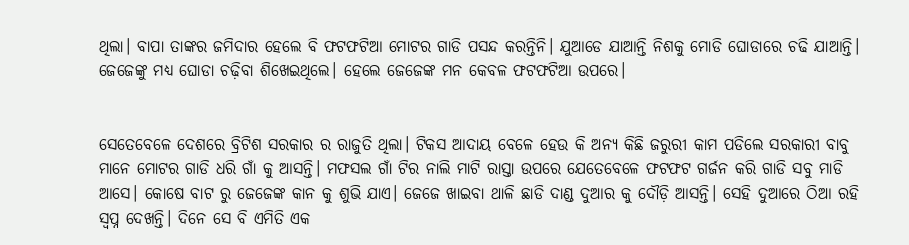ଥିଲା। ବାପା ତାଙ୍କର ଜମିଦାର ହେଲେ ବି ଫଟଫଟିଆ ମୋଟର ଗାଡି ପସନ୍ଦ କରନ୍ତିନି। ଯୁଆଡେ ଯାଆନ୍ତି ନିଶକୁ ମୋଡି ଘୋଡାରେ ଚଢି ଯାଆନ୍ତି। ଜେଜେଙ୍କୁ ମଧ୍ୟ ଘୋଡା ଚଢ଼ିବା ଶିଖେଇଥିଲେ। ହେଲେ ଜେଜେଙ୍କ ମନ କେବଳ ଫଟଫଟିଆ ଉପରେ।


ସେତେବେଳେ ଦେଶରେ ବ୍ରିଟିଶ ସରକାର ର ରାଜୁତି ଥିଲା। ଟିକସ ଆଦାୟ ବେଳେ ହେଉ କି ଅନ୍ୟ କିଛି ଜରୁରୀ କାମ ପଡିଲେ ସରକାରୀ ବାବୁ ମାନେ ମୋଟର ଗାଡି ଧରି ଗାଁ କୁ ଆସନ୍ତି। ମଫସଲ ଗାଁ ଟିର ନାଲି ମାଟି ରାସ୍ତା ଉପରେ ଯେତେବେଳେ ଫଟଫଟ ଗର୍ଜନ କରି ଗାଡି ସବୁ ମାଡି ଆସେ। କୋଷେ ବାଟ ରୁ ଜେଜେଙ୍କ କାନ କୁ ଶୁଭି ଯାଏ। ଜେଜେ ଖାଇବା ଥାଳି ଛାଡି ଦାଣ୍ଡ ଦୁଆର କୁ ଦୌଡ଼ି ଆସନ୍ତି। ସେହି ଦୁଆରେ ଠିଆ ରହି ସ୍ବପ୍ନ ଦେଖନ୍ତି। ଦିନେ ସେ ବି ଏମିତି ଏକ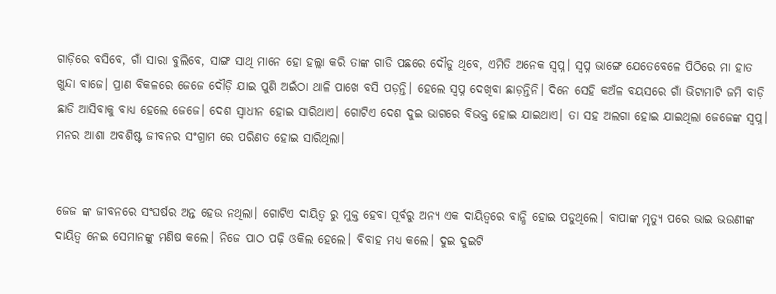ଗାଡ଼ିରେ ବସିବେ, ଗାଁ ସାରା ବୁଲିବେ, ସାଙ୍ଗ ସାଥି ମାନେ ହୋ ହଲ୍ଲା କରି ତାଙ୍କ ଗାଡି ପଛରେ ଦୌଡୁ ଥିବେ, ଏମିତି ଅନେକ ସ୍ବପ୍ନ। ସ୍ବପ୍ନ ଭାଙ୍ଗେ ଯେତେବେଳେ ପିଠିରେ ମା ହାତ ଖୁନ୍ଦା ବାଜେ। ପ୍ରାଣ ବିକଳରେ ଜେଜେ ଦୌଡ଼ି ଯାଇ ପୁଣି ଅଇଁଠା ଥାଳି ପାଖେ ବସି ପଡ଼ନ୍ତି। ହେଲେ ସ୍ବପ୍ନ ଦେଖିବା ଛାଡ଼ନ୍ତିନି। ଦିନେ ସେହି କଅଁଳ ବୟସରେ ଗାଁ ଭିଟାମାଟି ଜମି ବାଡ଼ି ଛାଡି ଆସିବାକୁ ବାଧ୍ୟ ହେଲେ ଜେଜେ। ଦେଶ ସ୍ଵାଧୀନ ହୋଇ ସାରିଥାଏ। ଗୋଟିଏ ଦେଶ ଦୁଇ ଭାଗରେ ବିଭକ୍ତ ହୋଇ ଯାଇଥାଏ। ତା ସହ ଅଲଗା ହୋଇ ଯାଇଥିଲା ଜେଜେଙ୍କ ସ୍ବପ୍ନ। ମନର ଆଶା ଅବଶିଷ୍ଟ ଜୀବନର ସଂଗ୍ରାମ ରେ ପରିଣତ ହୋଇ ସାରିଥିଲା।


ଜେଜ ଙ୍କ ଜୀବନରେ ସଂଘର୍ଷର ଅନ୍ତ ହେଉ ନଥିଲା। ଗୋଟିଏ ଦାୟିତ୍ୱ ରୁ ମୁକ୍ତ ହେବା ପୂର୍ବରୁ ଅନ୍ୟ ଏକ ଦାୟିତ୍ୱରେ ବାନ୍ଧି ହୋଇ ପଡୁଥିଲେ। ବାପାଙ୍କ ମୃତ୍ୟୁ ପରେ ଭାଇ ଭଉଣୀଙ୍କ ଦାୟିତ୍ୱ ନେଇ ସେମାନଙ୍କୁ ମଣିଷ କଲେ। ନିଜେ ପାଠ ପଢ଼ି ଓକିଲ ହେଲେ। ବିବାହ ମଧ୍ୟ କଲେ। ଦୁଇ ଦୁଇଟି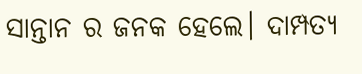ସାନ୍ତାନ ର ଜନକ ହେଲେ। ଦାମ୍ପତ୍ୟ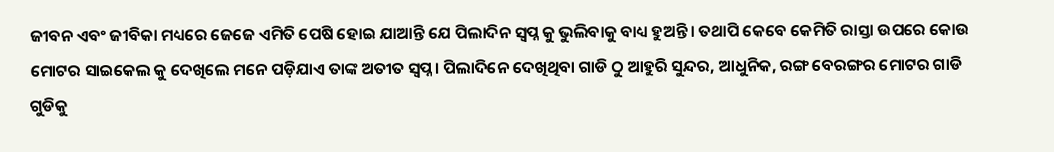ଜୀବନ ଏବଂ ଜୀବିକା ମଧ୍ୟରେ ଜେଜେ ଏମିତି ପେଷି ହୋଇ ଯାଆନ୍ତି ଯେ ପିଲାଦିନ ସ୍ବପ୍ନ କୁ ଭୁଲିବାକୁ ବାଧ୍ୟ ହୁଅନ୍ତି। ତଥାପି କେବେ କେମିତି ରାସ୍ତା ଉପରେ କୋଉ ମୋଟର ସାଇକେଲ କୁ ଦେଖିଲେ ମନେ ପଡ଼ିଯାଏ ତାଙ୍କ ଅତୀତ ସ୍ବପ୍ନ। ପିଲାଦିନେ ଦେଖିଥିବା ଗାଡି ଠୁ ଆହୁରି ସୁନ୍ଦର, ଆଧୁନିକ, ରଙ୍ଗ ବେରଙ୍ଗର ମୋଟର ଗାଡି ଗୁଡିକୁ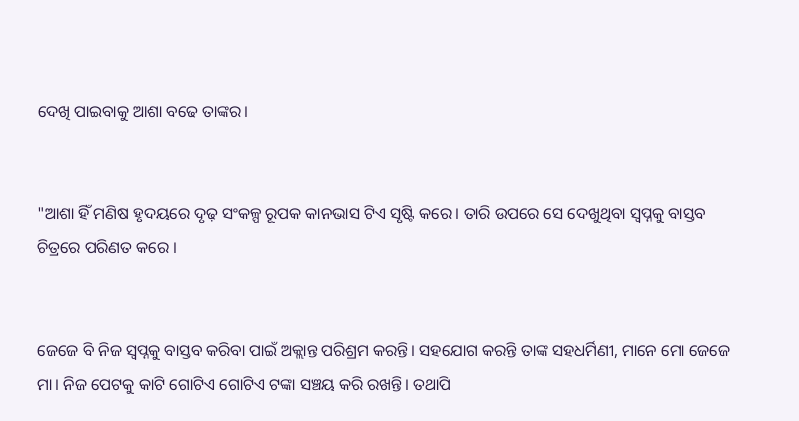ଦେଖି ପାଇବାକୁ ଆଶା ବଢେ ତାଙ୍କର।


"ଆଶା ହିଁ ମଣିଷ ହୃଦୟରେ ଦୃଢ଼ ସଂକଳ୍ପ ରୂପକ କାନଭାସ ଟିଏ ସୃଷ୍ଟି କରେ। ତାରି ଉପରେ ସେ ଦେଖୁଥିବା ସ୍ବପ୍ନକୁ ବାସ୍ତବ ଚିତ୍ରରେ ପରିଣତ କରେ ।


ଜେଜେ ବି ନିଜ ସ୍ବପ୍ନକୁ ବାସ୍ତବ କରିବା ପାଇଁ ଅକ୍ଲାନ୍ତ ପରିଶ୍ରମ କରନ୍ତି। ସହଯୋଗ କରନ୍ତି ତାଙ୍କ ସହଧର୍ମିଣୀ, ମାନେ ମୋ ଜେଜେ ମା। ନିଜ ପେଟକୁ କାଟି ଗୋଟିଏ ଗୋଟିଏ ଟଙ୍କା ସଞ୍ଚୟ କରି ରଖନ୍ତି। ତଥାପି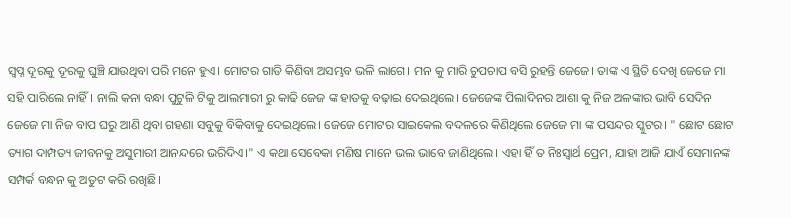ସ୍ବପ୍ନ ଦୂରକୁ ଦୂରକୁ ଘୁଞ୍ଚି ଯାଉଥିବା ପରି ମନେ ହୁଏ। ମୋଟର ଗାଡି କିଣିବା ଅସମ୍ଭବ ଭଳି ଲାଗେ। ମନ କୁ ମାରି ଚୁପଚାପ ବସି ରୁହନ୍ତି ଜେଜେ। ତାଙ୍କ ଏ ସ୍ଥିତି ଦେଖି ଜେଜେ ମା ସହି ପାରିଲେ ନାହିଁ। ନାଲି କନା ବନ୍ଧା ପୁଟୁଳି ଟିକୁ ଆଲମାରୀ ରୁ କାଢି ଜେଜ ଙ୍କ ହାତକୁ ବଢ଼ାଇ ଦେଇଥିଲେ। ଜେଜେଙ୍କ ପିଲାଦିନର ଆଶା କୁ ନିଜ ଅଳଙ୍କାର ଭାବି ସେଦିନ ଜେଜେ ମା ନିଜ ବାପ ଘରୁ ଆଣି ଥିବା ଗହଣା ସବୁକୁ ବିକିବାକୁ ଦେଇଥିଲେ। ଜେଜେ ମୋଟର ସାଇକେଲ ବଦଳରେ କିଣିଥିଲେ ଜେଜେ ମା ଙ୍କ ପସନ୍ଦର ସ୍କୁଟର। " ଛୋଟ ଛୋଟ ତ୍ୟାଗ ଦାମ୍ପତ୍ୟ ଜୀବନକୁ ଅସୁମାରୀ ଆନନ୍ଦରେ ଭରିଦିଏ।" ଏ କଥା ସେବେକା ମଣିଷ ମାନେ ଭଲ ଭାବେ ଜାଣିଥିଲେ। ଏହା ହିଁ ତ ନିଃସ୍ୱାର୍ଥ ପ୍ରେମ, ଯାହା ଆଜି ଯାଏଁ ସେମାନଙ୍କ ସମ୍ପର୍କ ବନ୍ଧନ କୁ ଅତୁଟ କରି ରଖିଛି।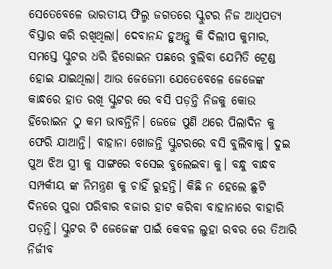ସେତେବେଳେ ଭାରତୀୟ ଫିଲ୍ମ ଜଗତରେ ସ୍କୁଟର ନିଜ ଆଧିପତ୍ୟ ବିସ୍ତାର କରି ରଖିଥିଲା। ଦେବାନନ୍ଦ ହୁଅନ୍ତୁ କି ଦିଲୀପ କୁମାର, ସମସ୍ତେ ସ୍କୁଟର ଧରି ହିରୋଇନ ପଛରେ ବୁଲିବା ଯେମିତି ଟ୍ରେଣ୍ଡ ହୋଇ ଯାଇଥିଲା। ଆଉ ଜେଜେମା ଯେତେବେଳେ ଜେଜେଙ୍କ କାନ୍ଧରେ ହାତ ରଖି ସ୍କୁଟର ରେ ବସି ପଡ଼ନ୍ତି ନିଜକୁ କୋଉ ହିରୋଇନ ଠୁ କମ ଭାବନ୍ତିନି। ଜେଜେ ପୁଣି ଥରେ ପିଲାଦିନ କୁ ଫେରି ଯାଆନ୍ତି। ବାହାନା ଖୋଜନ୍ତି ସ୍କୁଟରରେ ବସି ବୁଲିବାକୁ। ଦୁଇ ପୁଅ ଝିଅ ସ୍ତ୍ରୀ କୁ ସାଙ୍ଗରେ ବସେଇ ବୁଲେଇବା କୁ। ବନ୍ଧୁ ବାନ୍ଧବ ସମ୍ପର୍କୀୟ ଙ୍କ ନିମନ୍ତ୍ରଣ କୁ ଚାହିଁ ରୁହନ୍ତି। କିଛି ନ ହେଲେ ଛୁଟି ଦିନରେ ପୁରା ପରିବାର ବଜାର ହାଟ କରିବା ବାହାନାରେ ବାହାରି ପଡ଼ନ୍ତି। ସ୍କୁଟର ଟି ଜେଜେଙ୍କ ପାଇଁ କେବଳ ଲୁହା ରବର ରେ ତିଆରି ନିର୍ଜୀବ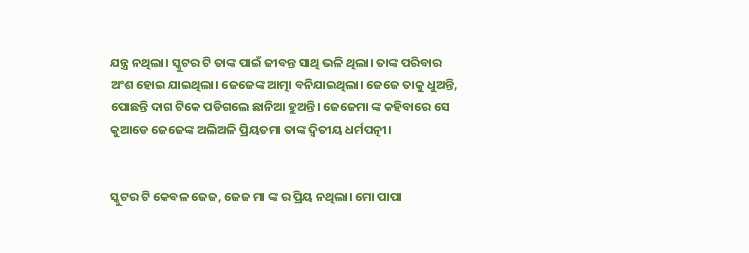ଯନ୍ତ୍ର ନଥିଲା। ସ୍କୁଟର ଟି ତାଙ୍କ ପାଇଁ ଜୀବନ୍ତ ସାଥି ଭଳି ଥିଲା। ତାଙ୍କ ପରିବାର ଅଂଶ ହୋଇ ଯାଇଥିଲା। ଜେଜେଙ୍କ ଆତ୍ମା ବନିଯାଇଥିଲା। ଜେଜେ ତାକୁ ଧୁଅନ୍ତି, ପୋଛନ୍ତି ଦାଗ ଟିକେ ପଡିଗଲେ ଛାନିଆ ହୁଅନ୍ତି। ଜେଜେମା ଙ୍କ କହିବାରେ ସେ କୁଆଡେ ଜେଜେଙ୍କ ଅଲିଅଳି ପ୍ରିୟତମା ତାଙ୍କ ଦ୍ୱିତୀୟ ଧର୍ମପତ୍ନୀ।


ସ୍କୁଟର ଟି କେବଳ ଜେଜ, ଜେଜ ମା ଙ୍କ ର ପ୍ରିୟ ନଥିଲା। ମୋ ପାପା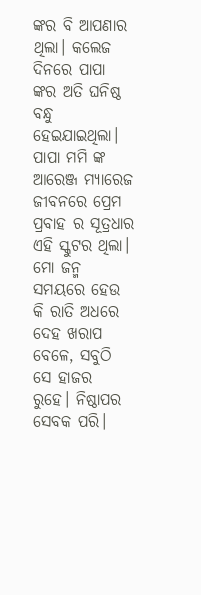ଙ୍କର ବି ଆପଣାର ଥିଲା। କଲେଜ ଦିନରେ ପାପା ଙ୍କର ଅତି ଘନିଷ୍ଠ ବନ୍ଧୁ ହେଇଯାଇଥିଲା। ପାପା ମମି ଙ୍କ ଆରେଞ୍ଜ ମ୍ୟାରେଜ ଜୀବନରେ ପ୍ରେମ ପ୍ରବାହ ର ସୂତ୍ରଧାର ଏହି ସ୍କୁଟର ଥିଲା। ମୋ ଜନ୍ମ ସମୟରେ ହେଉ କି ରାତି ଅଧରେ ଦେହ ଖରାପ ବେଳେ, ସବୁଠି ସେ ହାଜର ରୁହେ। ନିଷ୍ଠାପର ସେବକ ପରି।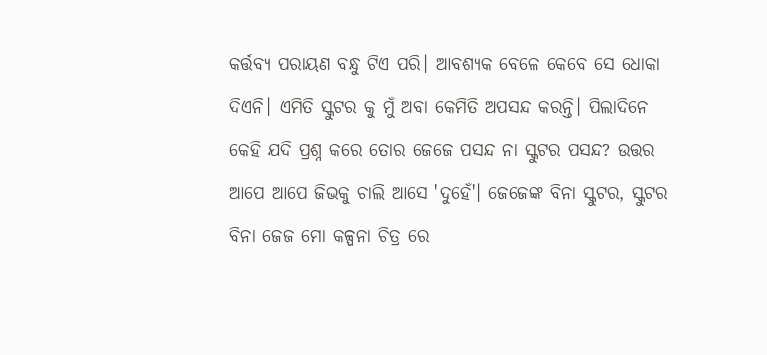କର୍ତ୍ତବ୍ୟ ପରାୟଣ ବନ୍ଧୁ ଟିଏ ପରି। ଆବଶ୍ୟକ ବେଳେ କେବେ ସେ ଧୋକା ଦିଏନି। ଏମିତି ସ୍କୁଟର କୁ ମୁଁ ଅବା କେମିତି ଅପସନ୍ଦ କରନ୍ତି। ପିଲାଦିନେ କେହି ଯଦି ପ୍ରଶ୍ନ କରେ ତୋର ଜେଜେ ପସନ୍ଦ ନା ସ୍କୁଟର ପସନ୍ଦ? ଉତ୍ତର ଆପେ ଆପେ ଜିଭକୁ ଚାଲି ଆସେ 'ଦୁହେଁ'। ଜେଜେଙ୍କ ବିନା ସ୍କୁଟର, ସ୍କୁଟର ବିନା ଜେଜ ମୋ କଳ୍ପନା ଚିତ୍ର ରେ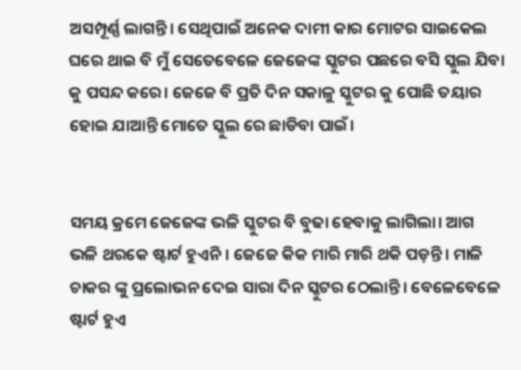ଅସମ୍ପୂର୍ଣ୍ଣ ଲାଗନ୍ତି। ସେଥିପାଇଁ ଅନେକ ଦାମୀ କାର ମୋଟର ସାଇକେଲ ଘରେ ଥାଇ ବି ମୁଁ ସେତେବେଳେ ଜେଜେଙ୍କ ସ୍କୁଟର ପଛରେ ବସି ସ୍କୁଲ ଯିବା କୁ ପସନ୍ଦ କରେ। ଜେଜେ ବି ପ୍ରତି ଦିନ ସକାଳୁ ସ୍କୁଟର କୁ ପୋଛି ତୟାର ହୋଇ ଯାଆନ୍ତି ମୋତେ ସ୍କୁଲ ରେ ଛାଡିବା ପାଇଁ।


ସମୟ କ୍ରମେ ଜେଜେଙ୍କ ଭଳି ସ୍କୁଟର ବି ବୁଢା ହେବାକୁ ଲାଗିଲା। ଆଗ ଭଳି ଥରକେ ଷ୍ଟାର୍ଟ ହୁଏନି। ଜେଜେ କିକ ମାରି ମାରି ଥକି ପଡ଼ନ୍ତି। ମାଳି ଚାକର ଙ୍କୁ ପ୍ରଲୋଭନ ଦେଇ ସାରା ଦିନ ସ୍କୁଟର ଠେଲାନ୍ତି। ବେଳେବେଳେ ଷ୍ଟାର୍ଟ ହୁଏ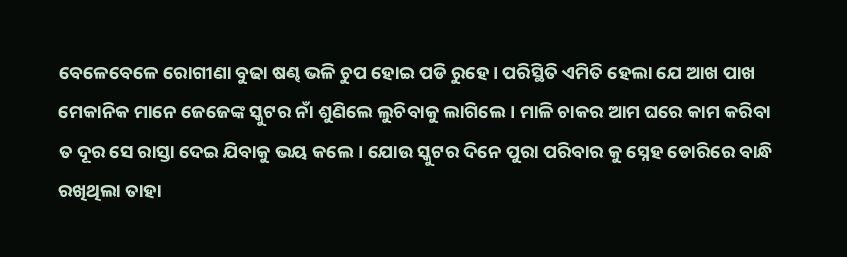ବେଳେବେଳେ ରୋଗୀଣା ବୁଢା ଷଣ୍ଢ ଭଳି ଚୁପ ହୋଇ ପଡି ରୁହେ। ପରିସ୍ଥିତି ଏମିତି ହେଲା ଯେ ଆଖ ପାଖ ମେକାନିକ ମାନେ ଜେଜେଙ୍କ ସ୍କୁଟର ନାଁ ଶୁଣିଲେ ଲୁଚିବାକୁ ଲାଗିଲେ। ମାଳି ଚାକର ଆମ ଘରେ କାମ କରିବା ତ ଦୂର ସେ ରାସ୍ତା ଦେଇ ଯିବାକୁ ଭୟ କଲେ। ଯୋଉ ସ୍କୁଟର ଦିନେ ପୁରା ପରିବାର କୁ ସ୍ନେହ ଡୋରିରେ ବାନ୍ଧି ରଖିଥିଲା ତାହା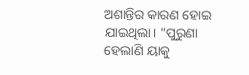ଅଶାନ୍ତିର କାରଣ ହୋଇ ଯାଇଥିଲା। "ପୁରୁଣା ହେଲାଣି ୟାକୁ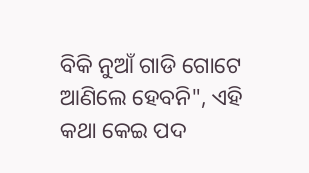ବିକି ନୁଆଁ ଗାଡି ଗୋଟେ ଆଣିଲେ ହେବନି", ଏହି କଥା କେଇ ପଦ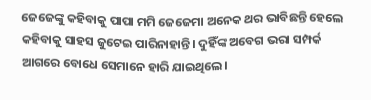ଜେଜେଙ୍କୁ କହିବାକୁ ପାପା ମମି ଜେଜେମା ଅନେକ ଥର ଭାବିଛନ୍ତି ହେଲେ କହିବାକୁ ସାହସ ଜୁଟେଇ ପାରିନାହାନ୍ତି। ଦୁହିଁଙ୍କ ଅବେଗ ଭରା ସମ୍ପର୍କ ଆଗରେ ବୋଧେ ସେମାନେ ହାରି ଯାଇଥିଲେ।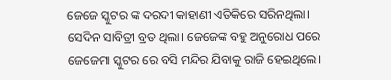ଜେଜେ ସ୍କୁଟର ଙ୍କ ଦରଦୀ କାହାଣୀ ଏତିକିରେ ସରିନଥିଲା। ସେଦିନ ସାବିତ୍ରୀ ବ୍ରତ ଥିଲା। ଜେଜେଙ୍କ ବହୁ ଅନୁରୋଧ ପରେ ଜେଜେମା ସ୍କୁଟର ରେ ବସି ମନ୍ଦିର ଯିବାକୁ ରାଜି ହେଇଥିଲେ।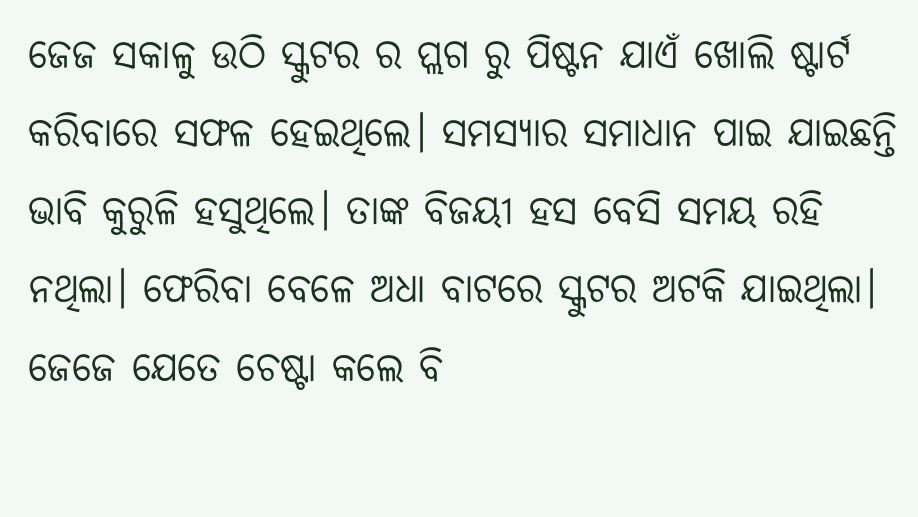ଜେଜ ସକାଳୁ ଉଠି ସ୍କୁଟର ର ପ୍ଲଗ ରୁ ପିଷ୍ଟନ ଯାଏଁ ଖୋଲି ଷ୍ଟାର୍ଟ କରିବାରେ ସଫଳ ହେଇଥିଲେ। ସମସ୍ୟାର ସମାଧାନ ପାଇ ଯାଇଛନ୍ତି ଭାବି କୁରୁଳି ହସୁଥିଲେ। ତାଙ୍କ ବିଜୟୀ ହସ ବେସି ସମୟ ରହି ନଥିଲା। ଫେରିବା ବେଳେ ଅଧା ବାଟରେ ସ୍କୁଟର ଅଟକି ଯାଇଥିଲା। ଜେଜେ ଯେତେ ଚେଷ୍ଟା କଲେ ବି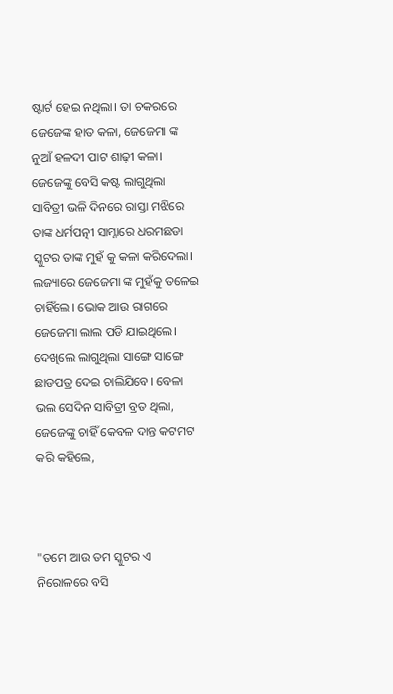ଷ୍ଟାର୍ଟ ହେଇ ନଥିଲା। ତା ଚକରରେ ଜେଜେଙ୍କ ହାତ କଳା, ଜେଜେମା ଙ୍କ ନୁଆଁ ହଳଦୀ ପାଟ ଶାଢ଼ୀ କଳା। ଜେଜେଙ୍କୁ ବେସି କଷ୍ଟ ଲାଗୁଥିଲା ସାବିତ୍ରୀ ଭଳି ଦିନରେ ରାସ୍ତା ମଝିରେ ତାଙ୍କ ଧର୍ମପତ୍ନୀ ସାମ୍ନାରେ ଧରମଛଡା ସ୍କୁଟର ତାଙ୍କ ମୁହଁ କୁ କଳା କରିଦେଲା। ଲଜ୍ୟାରେ ଜେଜେମା ଙ୍କ ମୁହଁକୁ ତଳେଇ ଚାହିଁଲେ। ଭୋକ ଆଉ ରାଗରେ ଜେଜେମା ଲାଲ ପଡି ଯାଇଥିଲେ। ଦେଖିଲେ ଲାଗୁଥିଲା ସାଙ୍ଗେ ସାଙ୍ଗେ ଛାଡପତ୍ର ଦେଇ ଚାଲିଯିବେ। ବେଳା ଭଲ ସେଦିନ ସାବିତ୍ରୀ ବ୍ରତ ଥିଲା, ଜେଜେଙ୍କୁ ଚାହିଁ କେବଳ ଦାନ୍ତ କଟମଟ କରି କହିଲେ,



"ତମେ ଆଉ ତମ ସ୍କୁଟର ଏ ନିରୋଳରେ ବସି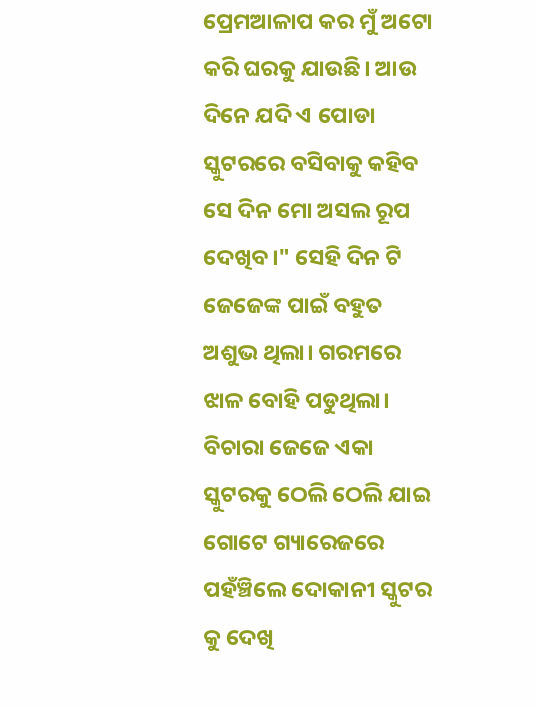ପ୍ରେମଆଳାପ କର ମୁଁ ଅଟୋ କରି ଘରକୁ ଯାଉଛି। ଆଉ ଦିନେ ଯଦି ଏ ପୋଡା ସ୍କୁଟରରେ ବସିବାକୁ କହିବ ସେ ଦିନ ମୋ ଅସଲ ରୂପ ଦେଖିବ।" ସେହି ଦିନ ଟି ଜେଜେଙ୍କ ପାଇଁ ବହୁତ ଅଶୁଭ ଥିଲା। ଗରମରେ ଝାଳ ବୋହି ପଡୁଥିଲା। ବିଚାରା ଜେଜେ ଏକା ସ୍କୁଟରକୁ ଠେଲି ଠେଲି ଯାଇ ଗୋଟେ ଗ୍ୟାରେଜରେ ପହଁଞ୍ଚିଲେ ଦୋକାନୀ ସ୍କୁଟର କୁ ଦେଖି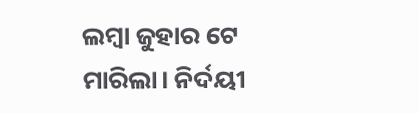ଲମ୍ବା ଜୁହାର ଟେ ମାରିଲା। ନିର୍ଦୟୀ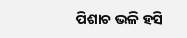ପିଶାଚ ଭଳି ହସି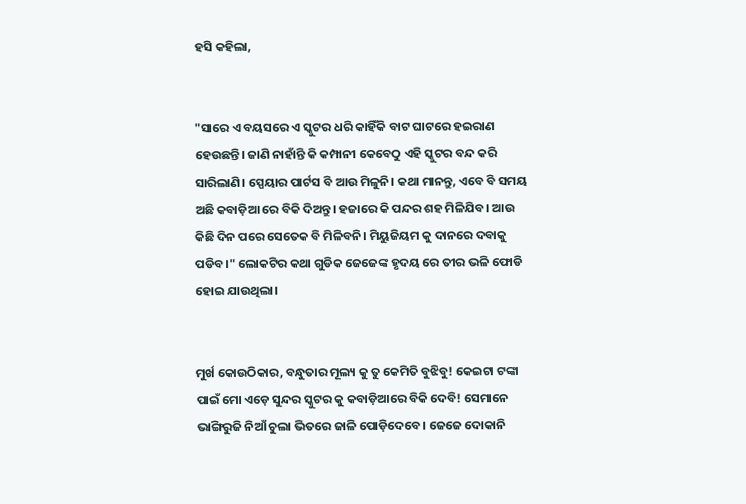ହସି କହିଲା,


"ସାରେ ଏ ବୟସରେ ଏ ସ୍କୁଟର ଧରି କାହିଁକି ବାଟ ଘାଟରେ ହଇରାଣ ହେଉଛନ୍ତି। ଜାଣି ନାହାଁନ୍ତି କି କମ୍ପାନୀ କେବେଠୁ ଏହି ସ୍କୁଟର ବନ୍ଦ କରି ସାରିଲାଣି। ସ୍ପେୟାର ପାର୍ଟସ ବି ଆଉ ମିଳୁନି। କଥା ମାନନ୍ତୁ, ଏବେ ବି ସମୟ ଅଛି କବାଡ଼ିଆ ରେ ବିକି ଦିଅନ୍ତୁ। ହଜାରେ କି ପନ୍ଦର ଶହ ମିଳିଯିବ। ଆଉ କିଛି ଦିନ ପରେ ସେତେକ ବି ମିଳିବନି। ମିୟୁଜିୟମ କୁ ଦାନରେ ଦବାକୁ ପଡିବ।" ଲୋକଟିର କଥା ଗୁଡିକ ଜେଜେଙ୍କ ହୃଦୟ ରେ ତୀର ଭଳି ଫୋଡି ହୋଇ ଯାଉଥିଲା।


ମୁର୍ଖ କୋଉଠିକାର, ବନ୍ଧୁତାର ମୂଲ୍ୟ କୁ ତୁ କେମିତି ବୁଝିବୁ! କେଇଟା ଟଙ୍କା ପାଇଁ ମୋ ଏଡ଼େ ସୁନ୍ଦର ସ୍କୁଟର କୁ କବାଡ଼ିଆରେ ବିକି ଦେବି! ସେମାନେ ଭାଙ୍ଗିରୁଜି ନିଆଁ ଚୁଲା ଭିତରେ ଜାଳି ପୋଡ଼ିଦେବେ। ଜେଜେ ଦୋକାନି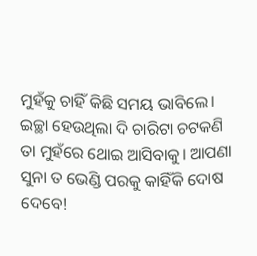ମୁହଁକୁ ଚାହିଁ କିଛି ସମୟ ଭାବିଲେ। ଇଚ୍ଛା ହେଉଥିଲା ଦି ଚାରିଟା ଚଟକଣି ତା ମୁହଁରେ ଥୋଇ ଆସିବାକୁ। ଆପଣା ସୁନା ତ ଭେଣ୍ଡି ପରକୁ କାହିଁକି ଦୋଷ ଦେବେ!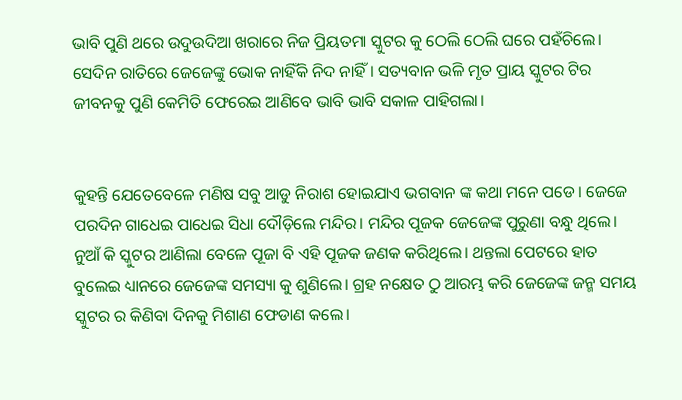ଭାବି ପୁଣି ଥରେ ଉଦୁଉଦିଆ ଖରାରେ ନିଜ ପ୍ରିୟତମା ସ୍କୁଟର କୁ ଠେଲି ଠେଲି ଘରେ ପହଁଚିଲେ। ସେଦିନ ରାତିରେ ଜେଜେଙ୍କୁ ଭୋକ ନାହିଁକି ନିଦ ନାହିଁ। ସତ୍ୟବାନ ଭଳି ମୃତ ପ୍ରାୟ ସ୍କୁଟର ଟିର ଜୀବନକୁ ପୁଣି କେମିତି ଫେରେଇ ଆଣିବେ ଭାବି ଭାବି ସକାଳ ପାହିଗଲା।


କୁହନ୍ତି ଯେତେବେଳେ ମଣିଷ ସବୁ ଆଡୁ ନିରାଶ ହୋଇଯାଏ ଭଗବାନ ଙ୍କ କଥା ମନେ ପଡେ। ଜେଜେ ପରଦିନ ଗାଧେଇ ପାଧେଇ ସିଧା ଦୌଡ଼ିଲେ ମନ୍ଦିର। ମନ୍ଦିର ପୂଜକ ଜେଜେଙ୍କ ପୁରୁଣା ବନ୍ଧୁ ଥିଲେ। ନୁଆଁ କି ସ୍କୁଟର ଆଣିଲା ବେଳେ ପୂଜା ବି ଏହି ପୂଜକ ଜଣକ କରିଥିଲେ। ଥନ୍ତଲା ପେଟରେ ହାତ ବୁଲେଇ ଧ୍ୟାନରେ ଜେଜେଙ୍କ ସମସ୍ୟା କୁ ଶୁଣିଲେ। ଗ୍ରହ ନକ୍ଷେତ ଠୁ ଆରମ୍ଭ କରି ଜେଜେଙ୍କ ଜନ୍ମ ସମୟ ସ୍କୁଟର ର କିଣିବା ଦିନକୁ ମିଶାଣ ଫେଡାଣ କଲେ।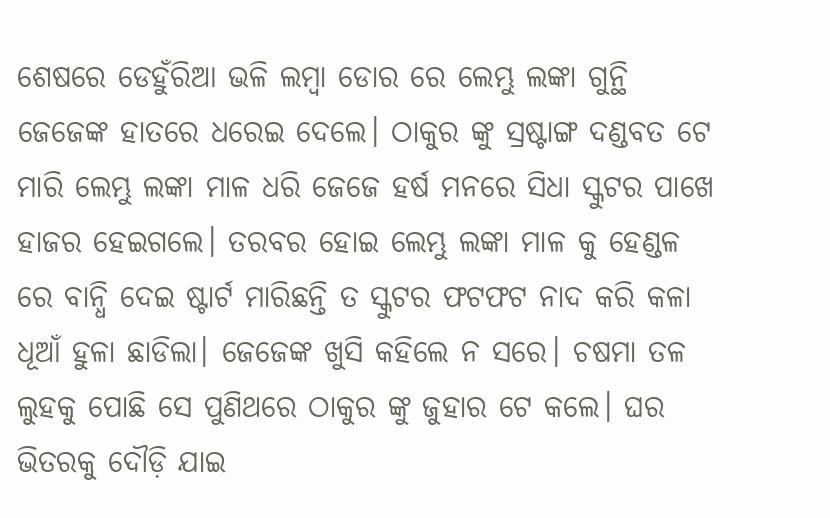ଶେଷରେ ଡେହୁଁରିଆ ଭଳି ଲମ୍ବା ଡୋର ରେ ଲେମ୍ଭୁ ଲଙ୍କା ଗୁନ୍ଥି ଜେଜେଙ୍କ ହାତରେ ଧରେଇ ଦେଲେ। ଠାକୁର ଙ୍କୁ ସ୍ରଷ୍ଟାଙ୍ଗ ଦଣ୍ଡବତ ଟେ ମାରି ଲେମ୍ଭୁ ଲଙ୍କା ମାଳ ଧରି ଜେଜେ ହର୍ଷ ମନରେ ସିଧା ସ୍କୁଟର ପାଖେ ହାଜର ହେଇଗଲେ। ତରବର ହୋଇ ଲେମ୍ଭୁ ଲଙ୍କା ମାଳ କୁ ହେଣ୍ଡଳ ରେ ବାନ୍ଧି ଦେଇ ଷ୍ଟାର୍ଟ ମାରିଛନ୍ତି ତ ସ୍କୁଟର ଫଟଫଟ ନାଦ କରି କଳା ଧୂଆଁ ହୁଳା ଛାଡିଲା। ଜେଜେଙ୍କ ଖୁସି କହିଲେ ନ ସରେ। ଚଷମା ତଳ ଲୁହକୁ ପୋଛି ସେ ପୁଣିଥରେ ଠାକୁର ଙ୍କୁ ଜୁହାର ଟେ କଲେ। ଘର ଭିତରକୁ ଦୌଡ଼ି ଯାଇ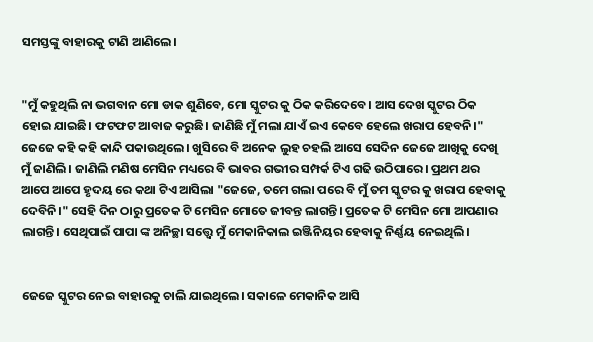ସମସ୍ତଙ୍କୁ ବାହାରକୁ ଟାଣି ଆଣିଲେ।


"ମୁଁ କହୁଥିଲି ନା ଭଗବାନ ମୋ ଡାକ ଶୁଣିବେ, ମୋ ସ୍କୁଟର କୁ ଠିକ କରିଦେବେ। ଆସ ଦେଖ ସ୍କୁଟର ଠିକ ହୋଇ ଯାଇଛି। ଫଟଫଟ ଆବାଜ କରୁଛି। ଜାଣିଛି ମୁଁ ମଲା ଯାଏଁ ଇଏ କେବେ ହେଲେ ଖରାପ ହେବନି।" ଜେଜେ କହି କହି କାନ୍ଦି ପକାଉଥିଲେ। ଖୁସିରେ ବି ଅନେକ ଲୁହ ଚହଲି ଆସେ ସେଦିନ ଜେଜେ ଆଖିକୁ ଦେଖି ମୁଁ ଜାଣିଲି। ଜାଣିଲି ମଣିଷ ମେସିନ ମଧ୍ୟରେ ବି ଭାବର ଗଭୀର ସମ୍ପର୍କ ଟିଏ ଗଢି ଉଠିପାରେ। ପ୍ରଥମ ଥର ଆପେ ଆପେ ହୃଦୟ ରେ କଥା ଟିଏ ଆସିଲା "ଜେଜେ, ତମେ ଗଲା ପରେ ବି ମୁଁ ତମ ସ୍କୁଟର କୁ ଖରାପ ହେବାକୁ ଦେବିନି।" ସେହି ଦିନ ଠାରୁ ପ୍ରତେକ ଟି ମେସିନ ମୋତେ ଜୀବନ୍ତ ଲାଗନ୍ତି। ପ୍ରତେକ ଟି ମେସିନ ମୋ ଆପଣାର ଲାଗନ୍ତି। ସେଥିପାଇଁ ପାପା ଙ୍କ ଅନିଚ୍ଛା ସତ୍ତ୍ୱେ ମୁଁ ମେକାନିକାଲ ଇଞ୍ଜିନିୟର ହେବାକୁ ନିର୍ଣ୍ଣୟ ନେଇଥିଲି।


ଜେଜେ ସ୍କୁଟର ନେଇ ବାହାରକୁ ଚାଲି ଯାଇଥିଲେ। ସକାଳେ ମେକାନିକ ଆସି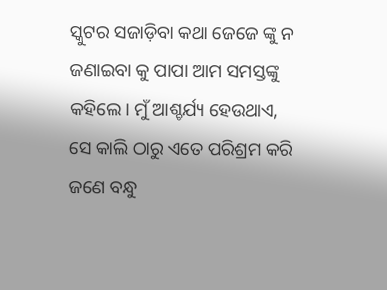ସ୍କୁଟର ସଜାଡ଼ିବା କଥା ଜେଜେ ଙ୍କୁ ନ ଜଣାଇବା କୁ ପାପା ଆମ ସମସ୍ତଙ୍କୁ କହିଲେ। ମୁଁ ଆଶ୍ଚର୍ଯ୍ୟ ହେଉଥାଏ, ସେ କାଲି ଠାରୁ ଏତେ ପରିଶ୍ରମ କରି ଜଣେ ବନ୍ଧୁ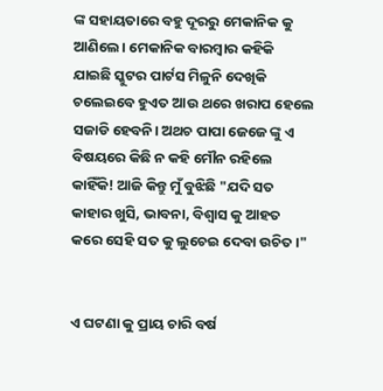ଙ୍କ ସହାୟତାରେ ବହୁ ଦୂରରୁ ମେକାନିକ କୁ ଆଣିଲେ। ମେକାନିକ ବାରମ୍ବାର କହିକି ଯାଇଛି ସ୍କୁଟର ପାର୍ଟସ ମିଳୁନି ଦେଖିକି ଚଲେଇବେ ହୁଏତ ଆଉ ଥରେ ଖରାପ ହେଲେ ସଜାଡି ହେବନି। ଅଥଚ ପାପା ଜେଜେ ଙ୍କୁ ଏ ବିଷୟରେ କିଛି ନ କହି ମୌନ ରହିଲେ କାହିଁକି! ଆଜି କିନ୍ତୁ ମୁଁ ବୁଝିଛି "ଯଦି ସତ କାହାର ଖୁସି, ଭାବନା, ବିଶ୍ୱାସ କୁ ଆହତ କରେ ସେହି ସତ କୁ ଲୁଚେଇ ଦେବା ଉଚିତ।"


ଏ ଘଟଣା କୁ ପ୍ରାୟ ଚାରି ବର୍ଷ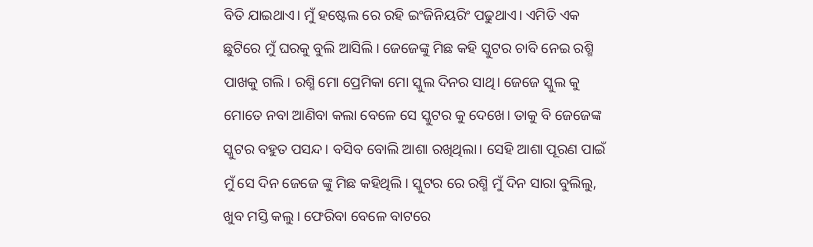ବିତି ଯାଇଥାଏ। ମୁଁ ହଷ୍ଟେଲ ରେ ରହି ଇଂଜିନିୟରିଂ ପଢୁଥାଏ। ଏମିତି ଏକ ଛୁଟିରେ ମୁଁ ଘରକୁ ବୁଲି ଆସିଲି। ଜେଜେଙ୍କୁ ମିଛ କହି ସ୍କୁଟର ଚାବି ନେଇ ରଶ୍ମି ପାଖକୁ ଗଲି। ରଶ୍ମି ମୋ ପ୍ରେମିକା ମୋ ସ୍କୁଲ ଦିନର ସାଥି। ଜେଜେ ସ୍କୁଲ କୁ ମୋତେ ନବା ଆଣିବା କଲା ବେଳେ ସେ ସ୍କୁଟର କୁ ଦେଖେ। ତାକୁ ବି ଜେଜେଙ୍କ ସ୍କୁଟର ବହୁତ ପସନ୍ଦ। ବସିବ ବୋଲି ଆଶା ରଖିଥିଲା। ସେହି ଆଶା ପୂରଣ ପାଇଁ ମୁଁ ସେ ଦିନ ଜେଜେ ଙ୍କୁ ମିଛ କହିଥିଲି। ସ୍କୁଟର ରେ ରଶ୍ମି ମୁଁ ଦିନ ସାରା ବୁଲିଲୁ, ଖୁବ ମସ୍ତି କଲୁ। ଫେରିବା ବେଳେ ବାଟରେ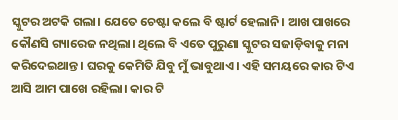ସ୍କୁଟର ଅଟକି ଗଲା। ଯେତେ ଚେଷ୍ଟା କଲେ ବି ଷ୍ଟାର୍ଟ ହେଲାନି। ଆଖ ପାଖରେ କୌଣସି ଗ୍ୟାରେଜ ନଥିଲା। ଥିଲେ ବି ଏତେ ପୁରୁଣା ସ୍କୁଟର ସଜାଡ଼ିବାକୁ ମନା କରିଦେଇଥାନ୍ତ। ଘରକୁ କେମିତି ଯିବୁ ମୁଁ ଭାବୁଥାଏ। ଏହି ସମୟରେ କାର ଟିଏ ଆସି ଆମ ପାଖେ ରହିଲା। କାର ଟି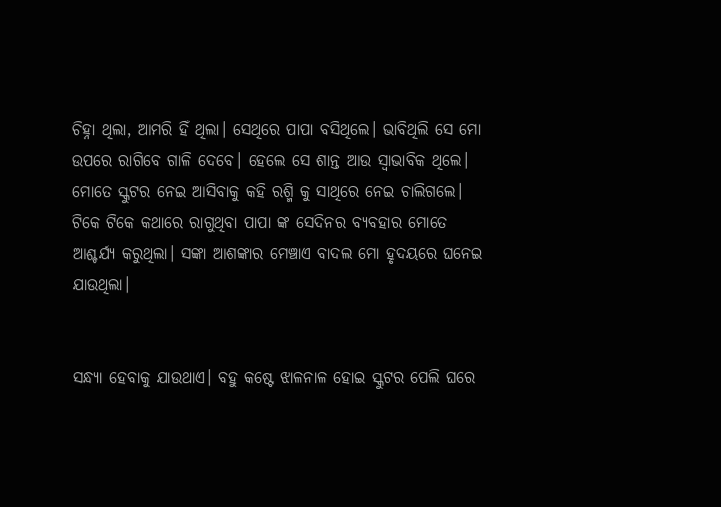ଚିହ୍ନା ଥିଲା, ଆମରି ହିଁ ଥିଲା। ସେଥିରେ ପାପା ବସିଥିଲେ। ଭାବିଥିଲି ସେ ମୋ ଉପରେ ରାଗିବେ ଗାଳି ଦେବେ। ହେଲେ ସେ ଶାନ୍ତ ଆଉ ସ୍ୱାଭାବିକ ଥିଲେ। ମୋତେ ସ୍କୁଟର ନେଇ ଆସିବାକୁ କହି ରଶ୍ମି କୁ ସାଥିରେ ନେଇ ଚାଲିଗଲେ। ଟିକେ ଟିକେ କଥାରେ ରାଗୁଥିବା ପାପା ଙ୍କ ସେଦିନର ବ୍ୟବହାର ମୋତେ ଆଶ୍ଚର୍ଯ୍ୟ କରୁଥିଲା। ସଙ୍କା ଆଶଙ୍କାର ମେଞ୍ଚାଏ ବାଦଲ ମୋ ହୃଦୟରେ ଘନେଇ ଯାଉଥିଲା।


ସନ୍ଧ୍ୟା ହେବାକୁ ଯାଉଥାଏ। ବହୁ କଷ୍ଟେ ଝାଳନାଳ ହୋଇ ସ୍କୁଟର ପେଲି ଘରେ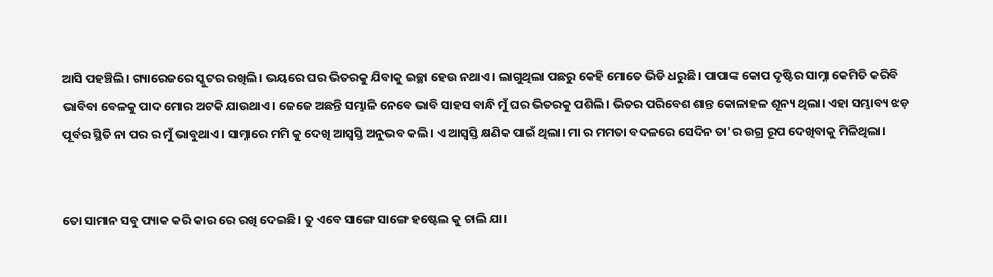ଆସି ପହଞ୍ଚିଲି। ଗ୍ୟାରେଜରେ ସ୍କୁଟର ରଖିଲି। ଭୟରେ ଘର ଭିତରକୁ ଯିବାକୁ ଇଚ୍ଛା ହେଉ ନଥାଏ। ଲାଗୁଥିଲା ପଛରୁ କେହି ମୋତେ ଭିଡି ଧରୁଛି। ପାପାଙ୍କ କୋପ ଦୃଷ୍ଟିର ସାମ୍ନା କେମିତି କରିବି ଭାବିବା ବେଳକୁ ପାଦ ମୋର ଅଟକି ଯାଉଥାଏ। ଜେଜେ ଅଛନ୍ତି ସମ୍ଭାଳି ନେବେ ଭାବି ସାହସ ବାନ୍ଧି ମୁଁ ଘର ଭିତରକୁ ପଶିଲି। ଭିତର ପରିବେଶ ଶାନ୍ତ କୋଳାହଳ ଶୂନ୍ୟ ଥିଲା। ଏହା ସମ୍ଭାବ୍ୟ ଝଡ଼ ପୂର୍ବର ସ୍ଥିତି ନା ପର ର ମୁଁ ଭାବୁଥାଏ। ସାମ୍ନାରେ ମମି କୁ ଦେଖି ଆସ୍ବସ୍ତି ଅନୁଭବ କଲି। ଏ ଆସ୍ବସ୍ତି କ୍ଷଣିକ ପାଇଁ ଥିଲା। ମା ର ମମତା ବଦଳରେ ସେଦିନ ତା'ର ଉଗ୍ର ରୂପ ଦେଖିବାକୁ ମିଳିଥିଲା।


ତୋ ସାମାନ ସବୁ ପ୍ୟାକ କରି କାର ରେ ରଖି ଦେଇଛି। ତୁ ଏବେ ସାଙ୍ଗେ ସାଙ୍ଗେ ହଷ୍ଟେଲ କୁ ଚାଲି ଯା।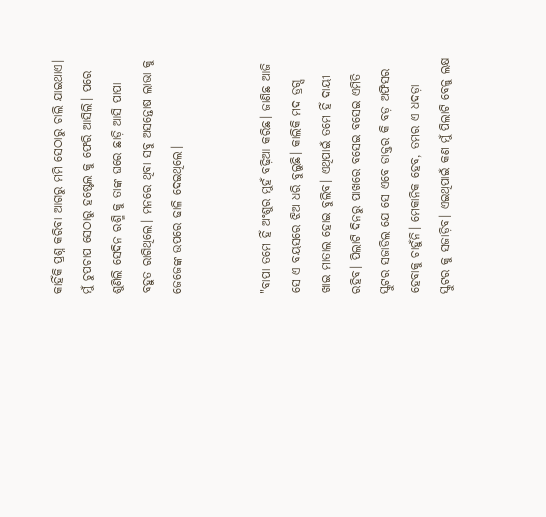କାହିଁକି ପ୍ରଶ୍ନ କରିବା ଆଗରୁ ମମି ସେଠାରୁ ଚାଲି ଯାଇଥାଏ। ମୁଁ ଚୁପଚାପ ସେଠାରୁ ହଷ୍ଟେଲ କୁ ଫେରି ଆସିଲି। ପରେ ଶୁଣିଲି ସେଦିନ ରଶ୍ମି କୁ ତାଙ୍କ ଘରେ ଛାଡ଼ି ଆସି ପାପା ବହୁତ ରାଗିଥିଲେ। ମନରେ ଥିବା ସବୁ ଅସନ୍ତୋଷ ଲାଭା କୁ ଜେଜେଙ୍କ ଉପରେ ଢାଳି ଦେଇଥିଲେ।


"ବାପା ତମେ ହିଁ ଅଂଶୁର ମୁହଁ ବଢ଼ିଆ କରିଛ। ଜାଣିଛ ଆଜି ସେ ଏ ବୟସରେ ଝିଅ ଧରି ବୁଲୁଛି। କାଲିକି ମଦ ଡ୍ରଗ୍ସ ଖାଇ ମାତାଲ ହୋଇ ବୁଲିବ। ଏଥିପାଇଁ ତମେ ହିଁ ଦାୟୀ ରହିବ। ପିଲାଟି ଦିନରୁ ପାଖରେ ବସେଇ ବସେଇ ଏମିତି ସ୍କୁଟର ସଜାଡିଲ ଯେ ସେ ଏବେ ଡାକ୍ତର କି ବଡ଼ ଅଫିସର ହେବାକୁ ଚାହୁଁନି। ମେକାନିକ ହେବ, ତମର ଏ ଧଦଡ଼ା ସ୍କୁଟର କୁ ସଜାଡ଼ିବ। ଏଇଥିପାଇଁ କଣ ମୁଁ ପିଲାଟି ବେଳୁ ଲକ୍ଷ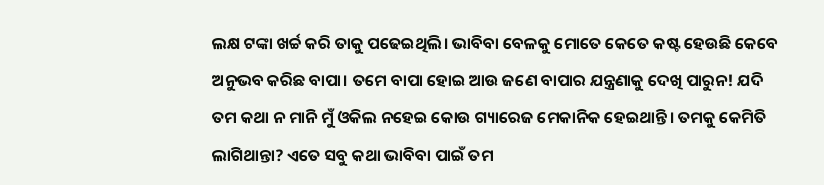ଲକ୍ଷ ଟଙ୍କା ଖର୍ଚ୍ଚ କରି ତାକୁ ପଢେଇଥିଲି। ଭାବିବା ବେଳକୁ ମୋତେ କେତେ କଷ୍ଟ ହେଉଛି କେବେ ଅନୁଭବ କରିଛ ବାପା। ତମେ ବାପା ହୋଇ ଆଉ ଜଣେ ବାପାର ଯନ୍ତ୍ରଣାକୁ ଦେଖି ପାରୁନ! ଯଦି ତମ କଥା ନ ମାନି ମୁଁ ଓକିଲ ନହେଇ କୋଉ ଗ୍ୟାରେଜ ମେକାନିକ ହେଇଥାନ୍ତି। ତମକୁ କେମିତି ଲାଗିଥାନ୍ତା? ଏତେ ସବୁ କଥା ଭାବିବା ପାଇଁ ତମ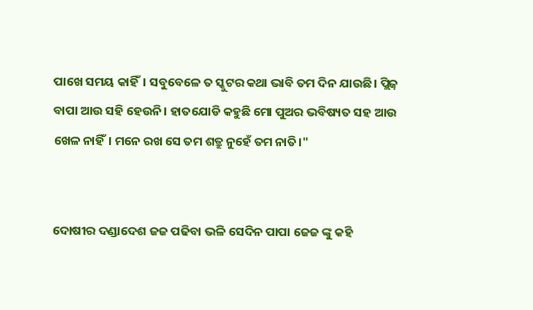ପାଖେ ସମୟ କାହିଁ। ସବୁବେଳେ ତ ସ୍କୁଟର କଥା ଭାବି ତମ ଦିନ ଯାଉଛି। ପ୍ଲିଜ଼ ବାପା ଆଉ ସହି ହେଉନି। ହାତଯୋଡି କହୁଛି ମୋ ପୁଅର ଭବିଷ୍ୟତ ସହ ଆଉ ଖେଳ ନାହିଁ। ମନେ ରଖ ସେ ତମ ଶତ୍ରୁ ନୁହେଁ ତମ ନାତି।"


ଦୋଷୀର ଦଣ୍ଡାଦେଶ ଜଜ ପଢିବା ଭଳି ସେଦିନ ପାପା ଜେଜ ଙ୍କୁ କହି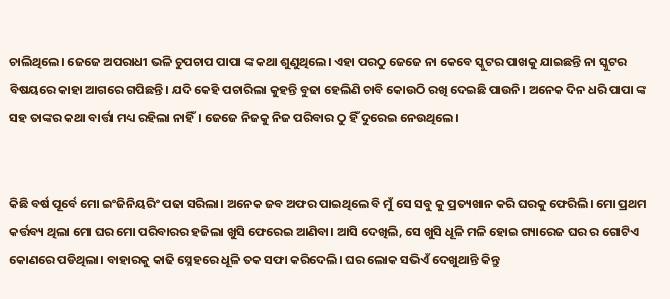ଚାଲିଥିଲେ। ଜେଜେ ଅପରାଧୀ ଭଳି ଚୁପଚାପ ପାପା ଙ୍କ କଥା ଶୁଣୁଥିଲେ। ଏହା ପରଠୁ ଜେଜେ ନା କେବେ ସ୍କୁଟର ପାଖକୁ ଯାଇଛନ୍ତି ନା ସ୍କୁଟର ବିଷୟରେ କାହା ଆଗରେ ଗପିଛନ୍ତି। ଯଦି କେହି ପଚାରିଲା କୁହନ୍ତି ବୁଢା ହେଲିଣି ଚାବି କୋଉଠି ରଖି ଦେଇଛି ପାଉନି। ଅନେକ ଦିନ ଧରି ପାପା ଙ୍କ ସହ ତାଙ୍କର କଥା ବାର୍ତ୍ତା ମଧ୍ୟ ରହିଲା ନାହିଁ। ଜେଜେ ନିଜକୁ ନିଜ ପରିବାର ଠୁ ହିଁ ଦୁରେଇ ନେଉଥିଲେ।


କିଛି ବର୍ଷ ପୂର୍ବେ ମୋ ଇଂଜିନିୟରିଂ ପଢା ସରିଲା। ଅନେକ ଜବ ଅଫର ପାଇଥିଲେ ବି ମୁଁ ସେ ସବୁ କୁ ପ୍ରତ୍ୟଖାନ କରି ଘରକୁ ଫେରିଲି। ମୋ ପ୍ରଥମ କର୍ତ୍ତବ୍ୟ ଥିଲା ମୋ ଘର ମୋ ପରିବାରର ହଜିଲା ଖୁସି ଫେରେଇ ଆଣିବା। ଆସି ଦେଖିଲି, ସେ ଖୁସି ଧୂଳି ମଳି ହୋଇ ଗ୍ୟାରେଜ ଘର ର ଗୋଟିଏ କୋଣରେ ପଡିଥିଲା। ବାହାରକୁ କାଢି ସ୍ନେହରେ ଧୂଳି ତକ ସଫା କରିଦେଲି। ଘର ଲୋକ ସଭିଏଁ ଦେଖୁଥାନ୍ତି କିନ୍ତୁ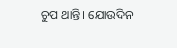ଚୁପ ଥାନ୍ତି। ଯୋଉଦିନ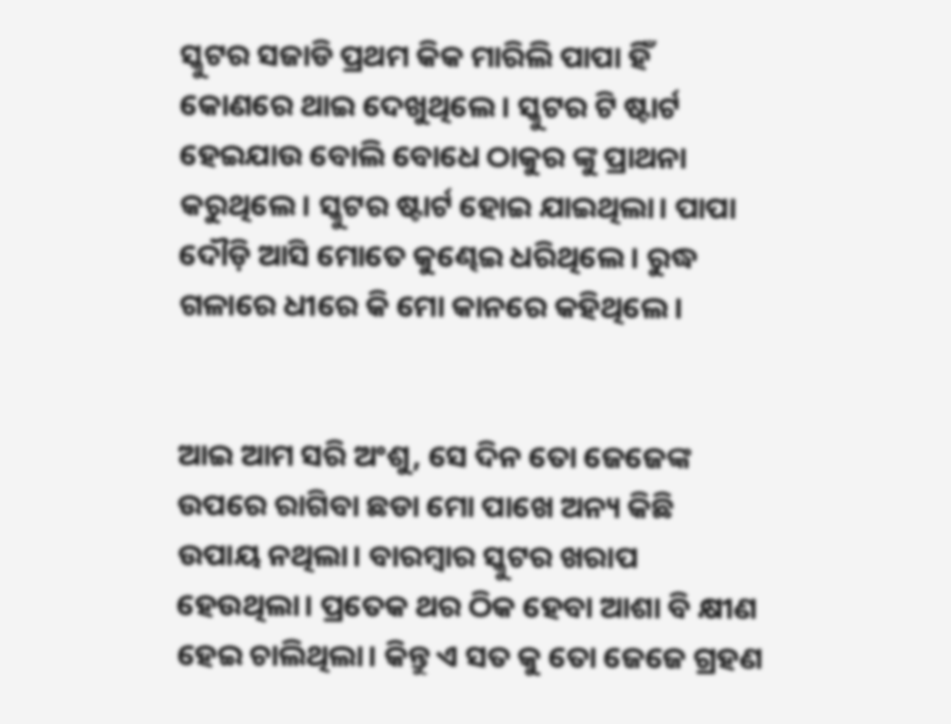ସ୍କୁଟର ସଜାଡି ପ୍ରଥମ କିକ ମାରିଲି ପାପା ହିଁ କୋଣରେ ଥାଇ ଦେଖୁଥିଲେ। ସ୍କୁଟର ଟି ଷ୍ଟାର୍ଟ ହେଇଯାଉ ବୋଲି ବୋଧେ ଠାକୁର ଙ୍କୁ ପ୍ରାଥନା କରୁଥିଲେ। ସ୍କୁଟର ଷ୍ଟାର୍ଟ ହୋଇ ଯାଇଥିଲା। ପାପା ଦୌଡ଼ି ଆସି ମୋତେ କୁଣ୍ଢେଇ ଧରିଥିଲେ। ରୁଦ୍ଧ ଗଳାରେ ଧୀରେ କି ମୋ କାନରେ କହିଥିଲେ।


ଆଇ ଆମ ସରି ଅଂଶୁ, ସେ ଦିନ ତୋ ଜେଜେଙ୍କ ଉପରେ ରାଗିବା ଛଡା ମୋ ପାଖେ ଅନ୍ୟ କିଛି ଉପାୟ ନଥିଲା। ବାରମ୍ବାର ସ୍କୁଟର ଖରାପ ହେଉଥିଲା। ପ୍ରତେକ ଥର ଠିକ ହେବା ଆଶା ବି କ୍ଷୀଣ ହେଇ ଚାଲିଥିଲା। କିନ୍ତୁ ଏ ସତ କୁ ତୋ ଜେଜେ ଗ୍ରହଣ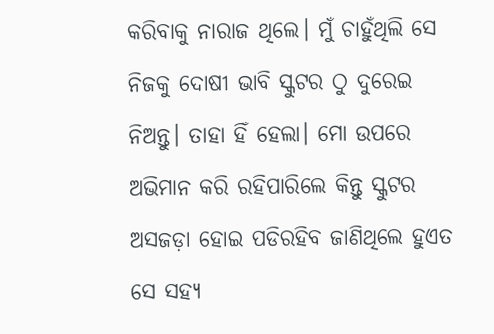କରିବାକୁ ନାରାଜ ଥିଲେ। ମୁଁ ଚାହୁଁଥିଲି ସେ ନିଜକୁ ଦୋଷୀ ଭାବି ସ୍କୁଟର ଠୁ ଦୁରେଇ ନିଅନ୍ତୁ। ତାହା ହିଁ ହେଲା। ମୋ ଉପରେ ଅଭିମାନ କରି ରହିପାରିଲେ କିନ୍ତୁ ସ୍କୁଟର ଅସଜଡ଼ା ହୋଇ ପଡିରହିବ ଜାଣିଥିଲେ ହୁଏତ ସେ ସହ୍ୟ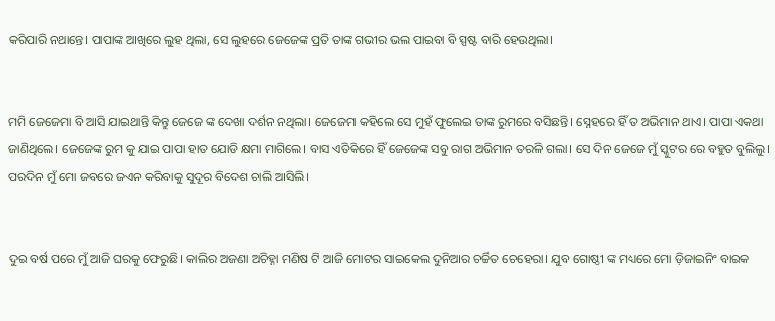କରିପାରି ନଥାନ୍ତେ। ପାପାଙ୍କ ଆଖିରେ ଲୁହ ଥିଲା, ସେ ଲୁହରେ ଜେଜେଙ୍କ ପ୍ରତି ତାଙ୍କ ଗଭୀର ଭଲ ପାଇବା ବି ସ୍ପଷ୍ଟ ବାରି ହେଉଥିଲା।


ମମି ଜେଜେମା ବି ଆସି ଯାଇଥାନ୍ତି କିନ୍ତୁ ଜେଜେ ଙ୍କ ଦେଖା ଦର୍ଶନ ନଥିଲା। ଜେଜେମା କହିଲେ ସେ ମୁହଁ ଫୁଲେଇ ତାଙ୍କ ରୁମରେ ବସିଛନ୍ତି। ସ୍ନେହରେ ହିଁ ତ ଅଭିମାନ ଥାଏ। ପାପା ଏକଥା ଜାଣିଥିଲେ। ଜେଜେଙ୍କ ରୁମ କୁ ଯାଇ ପାପା ହାତ ଯୋଡି କ୍ଷମା ମାଗିଲେ। ବାସ ଏତିକିରେ ହିଁ ଜେଜେଙ୍କ ସବୁ ରାଗ ଅଭିମାନ ତରଳି ଗଲା। ସେ ଦିନ ଜେଜେ ମୁଁ ସ୍କୁଟର ରେ ବହୁତ ବୁଲିଲୁ। ପରଦିନ ମୁଁ ମୋ ଜବରେ ଜଏନ କରିବାକୁ ସୁଦୂର ବିଦେଶ ଚାଲି ଆସିଲି।


ଦୁଇ ବର୍ଷ ପରେ ମୁଁ ଆଜି ଘରକୁ ଫେରୁଛି। କାଲିର ଅଜଣା ଅଚିହ୍ନା ମଣିଷ ଟି ଆଜି ମୋଟର ସାଇକେଲ ଦୁନିଆର ଚର୍ଚ୍ଚିତ ଚେହେରା। ଯୁବ ଗୋଷ୍ଠୀ ଙ୍କ ମଧ୍ୟରେ ମୋ ଡ଼ିଜାଇନିଂ ବାଇକ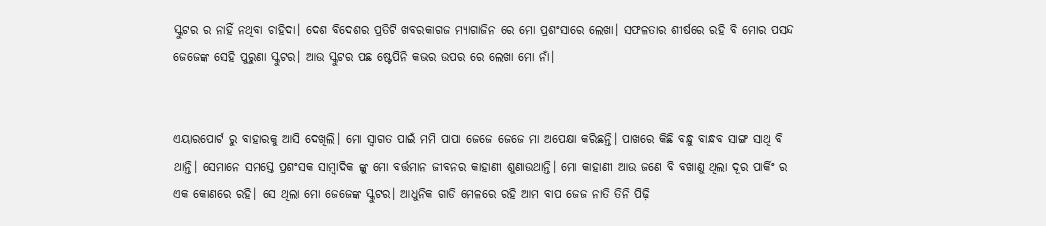ସ୍କୁଟର ର ନାହିଁ ନଥିବା ଚାହିଦା। ଦେଶ ବିଦେଶର ପ୍ରତିଟି ଖବରକାଗଜ ମ୍ୟାଗାଜିନ ରେ ମୋ ପ୍ରଶଂସାରେ ଲେଖା। ସଫଳତାର ଶୀର୍ଷରେ ରହି ବି ମୋର ପସନ୍ଦ ଜେଜେଙ୍କ ସେହି ପୁରୁଣା ସ୍କୁଟର। ଆଉ ସ୍କୁଟର ପଛ ଷ୍ଟେପିନି କଭର ଉପର ରେ ଲେଖା ମୋ ନାଁ।


ଏୟାରପୋର୍ଟ ରୁ ବାହାରକୁ ଆସି ଦେଖିଲି। ମୋ ସ୍ୱାଗତ ପାଇଁ ମମି ପାପା ଜେଜେ ଜେଜେ ମା ଅପେକ୍ଷା କରିଛନ୍ତି। ପାଖରେ କିଛି ବନ୍ଧୁ ବାନ୍ଧବ ସାଙ୍ଗ ସାଥି ବି ଥାନ୍ତି। ସେମାନେ ସମସ୍ତେ ପ୍ରଶଂସକ ସାମ୍ବାଦିକ ଙ୍କୁ ମୋ ବର୍ତ୍ତମାନ ଜୀବନର କାହାଣୀ ଶୁଣାଉଥାନ୍ତି। ମୋ କାହାଣୀ ଆଉ ଜଣେ ବି ବଖାଣୁ ଥିଲା ଦୂର ପାର୍କିଂ ର ଏକ କୋଣରେ ରହି। ସେ ଥିଲା ମୋ ଜେଜେଙ୍କ ସ୍କୁଟର। ଆଧୁନିକ ଗାଡି ମେଳରେ ରହି ଆମ ବାପ ଜେଜ ନାତି ତିନି ପିଢ଼ି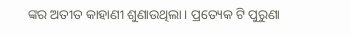ଙ୍କର ଅତୀତ କାହାଣୀ ଶୁଣାଉଥିଲା। ପ୍ରତ୍ୟେକ ଟି ପୁରୁଣା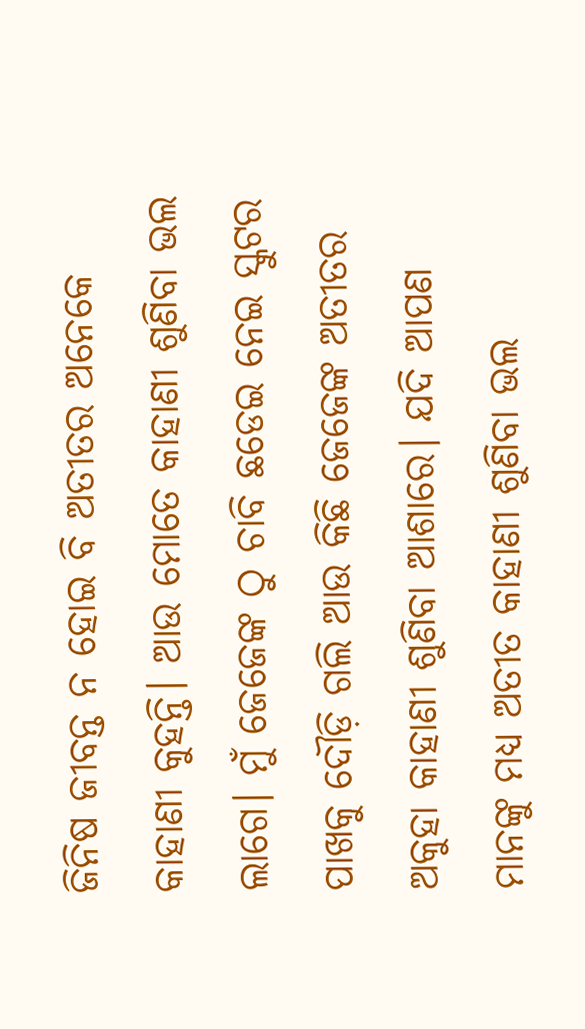ଜିନିଷ ଜୀବନ୍ତ ନ ହୋଇ ବି ଅତୀତର ଅନେକେ କାହାଣୀ କୁହନ୍ତି। ଆଉ ମୋତେ କାହାଣୀ ଶୁଣିବା ଭଲ ଲାଗେ। ମୁଁ ଜେଜେଙ୍କ ଠୁ ଚାବି ଛଡେଇ ନେଇ ସ୍କୁଟର ପାଖକୁ ଦୌଡ଼ି ଗଲି ଆଉ କିଛି ଜେଜେଙ୍କ ଅତୀତର ଅକୁହା କାହାଣୀ ଶୁଣିବା ଆଶାରେ। ଯଦି ଆପଣ ମାନଙ୍କୁ ମଧ୍ୟ ଅତୀତ କାହାଣୀ ଶୁଣିବା ଭଲ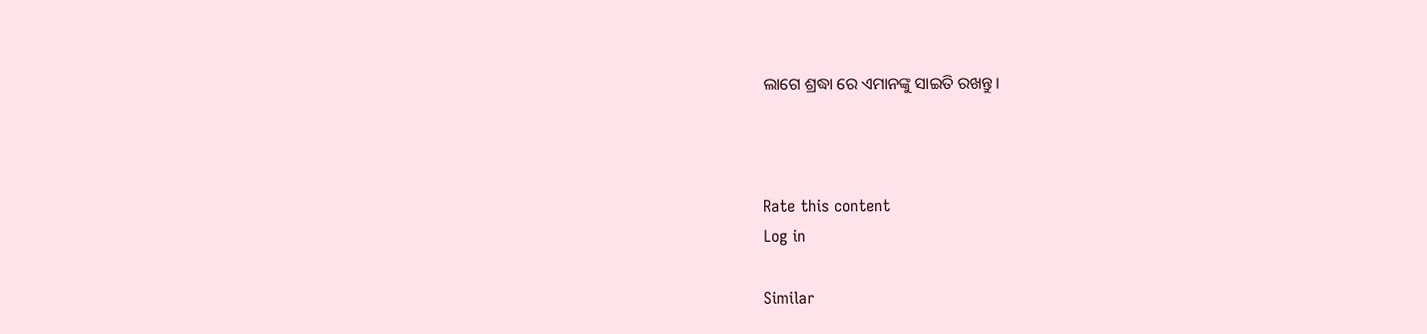ଲାଗେ ଶ୍ରଦ୍ଧା ରେ ଏମାନଙ୍କୁ ସାଇତି ରଖନ୍ତୁ।



Rate this content
Log in

Similar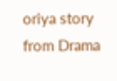oriya story from Drama